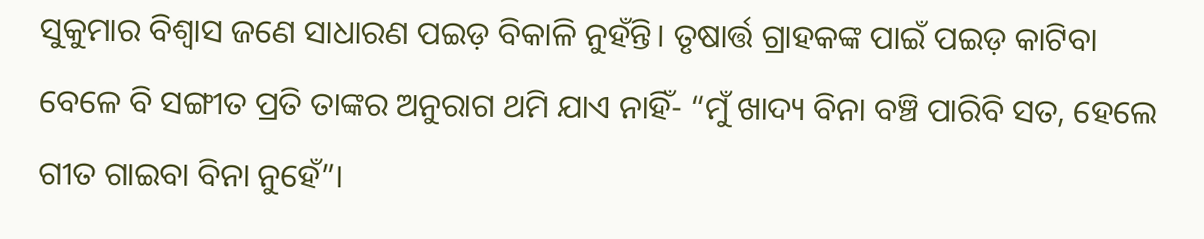ସୁକୁମାର ବିଶ୍ୱାସ ଜଣେ ସାଧାରଣ ପଇଡ଼ ବିକାଳି ନୁହଁନ୍ତି। ତୃଷାର୍ତ୍ତ ଗ୍ରାହକଙ୍କ ପାଇଁ ପଇଡ଼ କାଟିବା ବେଳେ ବି ସଙ୍ଗୀତ ପ୍ରତି ତାଙ୍କର ଅନୁରାଗ ଥମି ଯାଏ ନାହିଁ- “ମୁଁ ଖାଦ୍ୟ ବିନା ବଞ୍ଚି ପାରିବି ସତ, ହେଲେ ଗୀତ ଗାଇବା ବିନା ନୁହେଁ”।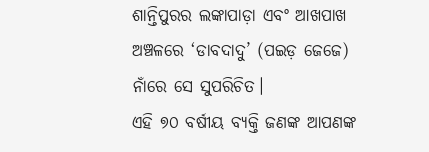ଶାନ୍ତିପୁରର ଲଙ୍କାପାଡ଼ା ଏବଂ ଆଖପାଖ ଅଞ୍ଚଳରେ ‘ଡାବଦାଦୁ’ (ପଇଡ଼ ଜେଜେ) ନାଁରେ ସେ ସୁପରିଚିତ।
ଏହି ୭୦ ବର୍ଷୀୟ ବ୍ୟକ୍ତି ଜଣଙ୍କ ଆପଣଙ୍କ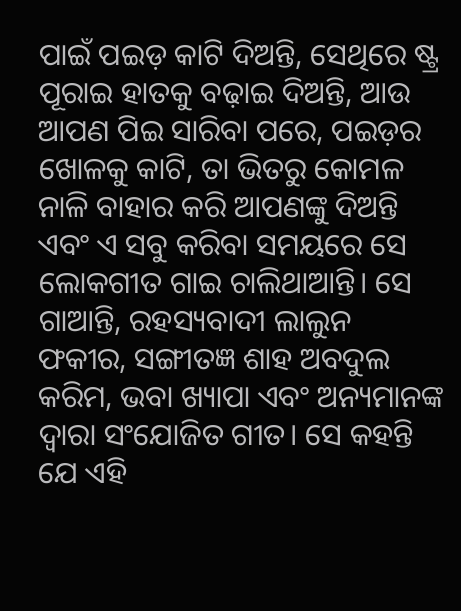ପାଇଁ ପଇଡ଼ କାଟି ଦିଅନ୍ତି, ସେଥିରେ ଷ୍ଟ୍ର ପୂରାଇ ହାତକୁ ବଢ଼ାଇ ଦିଅନ୍ତି, ଆଉ ଆପଣ ପିଇ ସାରିବା ପରେ, ପଇଡ଼ର ଖୋଳକୁ କାଟି, ତା ଭିତରୁ କୋମଳ ନାଳି ବାହାର କରି ଆପଣଙ୍କୁ ଦିଅନ୍ତି ଏବଂ ଏ ସବୁ କରିବା ସମୟରେ ସେ ଲୋକଗୀତ ଗାଇ ଚାଲିଥାଆନ୍ତି। ସେ ଗାଆନ୍ତି, ରହସ୍ୟବାଦୀ ଲାଲୁନ ଫକୀର, ସଙ୍ଗୀତଜ୍ଞ ଶାହ ଅବଦୁଲ କରିମ, ଭବା ଖ୍ୟାପା ଏବଂ ଅନ୍ୟମାନଙ୍କ ଦ୍ୱାରା ସଂଯୋଜିତ ଗୀତ। ସେ କହନ୍ତି ଯେ ଏହି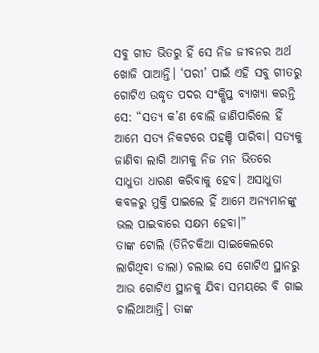ସବୁ ଗୀତ ଭିତରୁ ହିଁ ସେ ନିଜ ଜୀବନର ଅର୍ଥ ଖୋଜି ପାଆନ୍ତି। ‘ପରୀ’ ପାଇଁ ଏହି ସବୁ ଗୀତରୁ ଗୋଟିଏ ଉଦ୍ଧୃତ ପଦର ସଂକ୍ଷିପ୍ତ ବ୍ୟାଖ୍ୟା କରନ୍ତି ସେ: “ସତ୍ୟ କ’ଣ ବୋଲି ଜାଣିପାରିଲେ ହିଁ ଆମେ ସତ୍ୟ ନିକଟରେ ପହଞ୍ଚି ପାରିବା। ସତ୍ୟକୁ ଜାଣିବା ଲାଗି ଆମକୁ ନିଜ ମନ ଭିତରେ ସାଧୁତା ଧାରଣ କରିବାକୁ ହେବ। ଅସାଧୁତା କବଳରୁ ମୁକ୍ତି ପାଇଲେ ହିଁ ଆମେ ଅନ୍ୟମାନଙ୍କୁ ଭଲ ପାଇବାରେ ସକ୍ଷମ ହେବା।”
ତାଙ୍କ ଟୋଲି (ତିନିଚକିଆ ସାଇକେଲରେ ଲାଗିଥିବା ଡାଲା) ଚଲାଇ ସେ ଗୋଟିଏ ସ୍ଥାନରୁ ଆଉ ଗୋଟିଏ ସ୍ଥାନକୁ ଯିବା ସମୟରେ ବି ଗାଇ ଚାଲିଥାଆନ୍ତି। ତାଙ୍କ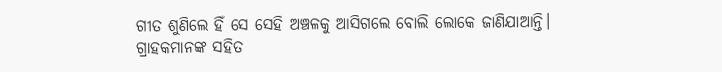ଗୀତ ଶୁଣିଲେ ହିଁ ସେ ସେହି ଅଞ୍ଚଳକୁ ଆସିଗଲେ ବୋଲି ଲୋକେ ଜାଣିଯାଆନ୍ତି।
ଗ୍ରାହକମାନଙ୍କ ସହିତ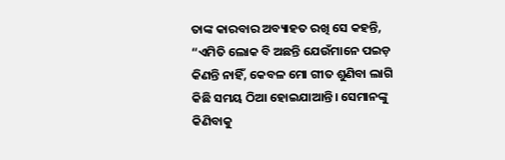ତାଙ୍କ କାରବାର ଅବ୍ୟାହତ ରଖି ସେ କହନ୍ତି, “ଏମିତି ଲୋକ ବି ଅଛନ୍ତି ଯେଉଁମାନେ ପଇଡ଼ କିଣନ୍ତି ନାହିଁ, କେବଳ ମୋ ଗୀତ ଶୁଣିବା ଲାଗି କିଛି ସମୟ ଠିଆ ହୋଇଯାଆନ୍ତି। ସେମାନଙ୍କୁ କିଣିବାକୁ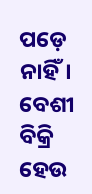ପଡ଼େ ନାହିଁ। ବେଶୀ ବିକ୍ରି ହେଉ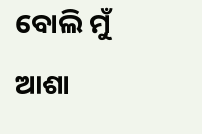ବୋଲି ମୁଁ ଆଶା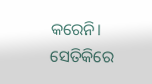କରେନି। ସେତିକିରେ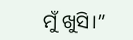ମୁଁ ଖୁସି।”